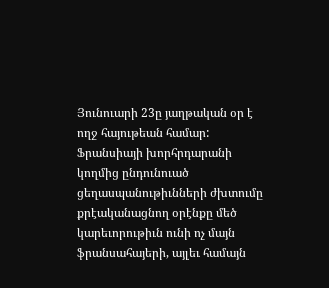Յունուարի 23ը յաղթական օր է ողջ հայութեան համար: Ֆրանսիայի խորհրդարանի կողմից ընդունուած ցեղասպանութիւնների ժխտումը քրէականացնող օրէնքը մեծ կարեւորութիւն ունի ոչ մայն ֆրանսահայերի, այլեւ համայն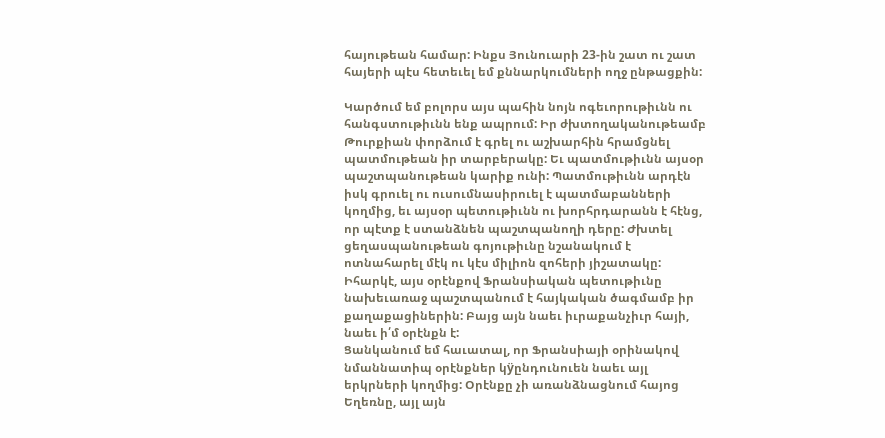հայութեան համար: Ինքս Յունուարի 23-ին շատ ու շատ հայերի պէս հետեւել եմ քննարկումների ողջ ընթացքին:

Կարծում եմ բոլորս այս պահին նոյն ոգեւորութիւնն ու հանգստութիւնն ենք ապրում: Իր ժխտողականութեամբ Թուրքիան փորձում է գրել ու աշխարհին հրամցնել պատմութեան իր տարբերակը: Եւ պատմութիւնն այսօր պաշտպանութեան կարիք ունի: Պատմութիւնն արդէն իսկ գրուել ու ուսումնասիրուել է պատմաբանների կողմից, եւ այսօր պետութիւնն ու խորհրդարանն է հէնց, որ պէտք է ստանձնեն պաշտպանողի դերը: Ժխտել ցեղասպանութեան գոյութիւնը նշանակում է ոտնահարել մէկ ու կէս միլիոն զոհերի յիշատակը:
Իհարկէ, այս օրէնքով Ֆրանսիական պետութիւնը նախեւառաջ պաշտպանում է հայկական ծագմամբ իր քաղաքացիներին: Բայց այն նաեւ իւրաքանչիւր հայի, նաեւ ի՛մ օրէնքն է:
Ցանկանում եմ հաւատալ, որ Ֆրանսիայի օրինակով նմաննատիպ օրէնքներ կÿընդունուեն նաեւ այլ երկրների կողմից: Օրէնքը չի առանձնացնում հայոց Եղեռնը, այլ այն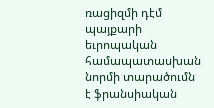ռացիզմի դէմ պայքարի եւրոպական համապատասխան նորմի տարածումն է ֆրանսիական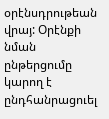օրէնսդրութեան վրայ: Օրէնքի նման ընթերցումը կարող է ընդհանրացուել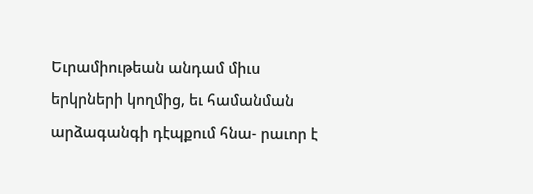Եւրամիութեան անդամ միւս երկրների կողմից, եւ համանման արձագանգի դէպքում հնա- րաւոր է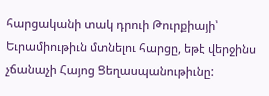հարցականի տակ դրուի Թուրքիայի՝ Եւրամիութիւն մտնելու հարցը, եթէ վերջինս չճանաչի Հայոց Ցեղասպանութիւնը: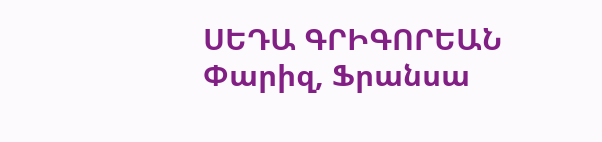ՍԵԴԱ ԳՐԻԳՈՐԵԱՆ
Փարիզ, Ֆրանսա